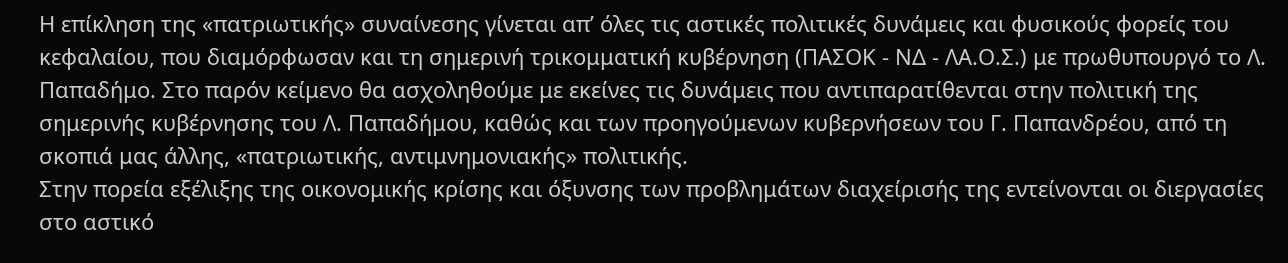Η επίκληση της «πατριωτικής» συναίνεσης γίνεται απ’ όλες τις αστικές πολιτικές δυνάμεις και φυσικούς φορείς του κεφαλαίου, που διαμόρφωσαν και τη σημερινή τρικομματική κυβέρνηση (ΠΑΣΟΚ - ΝΔ - ΛΑ.Ο.Σ.) με πρωθυπουργό το Λ. Παπαδήμο. Στο παρόν κείμενο θα ασχοληθούμε με εκείνες τις δυνάμεις που αντιπαρατίθενται στην πολιτική της σημερινής κυβέρνησης του Λ. Παπαδήμου, καθώς και των προηγούμενων κυβερνήσεων του Γ. Παπανδρέου, από τη σκοπιά μας άλλης, «πατριωτικής, αντιμνημονιακής» πολιτικής.
Στην πορεία εξέλιξης της οικονομικής κρίσης και όξυνσης των προβλημάτων διαχείρισής της εντείνονται οι διεργασίες στο αστικό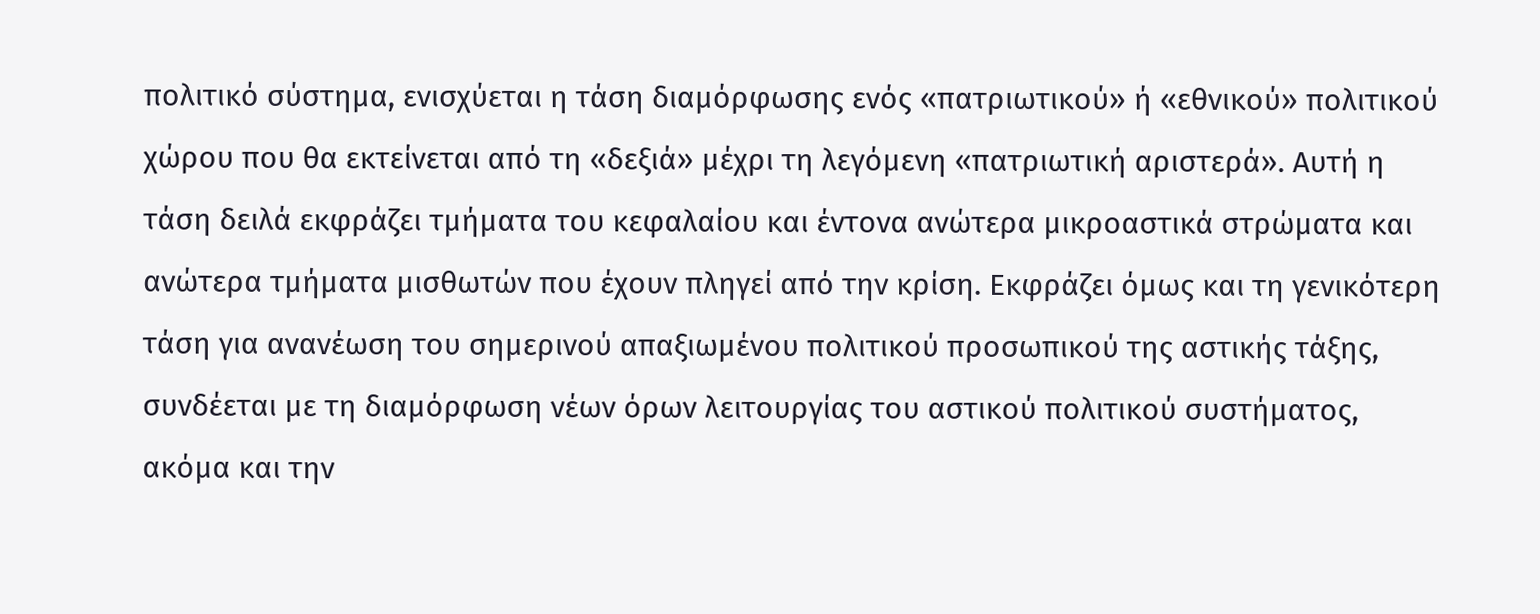πολιτικό σύστημα, ενισχύεται η τάση διαμόρφωσης ενός «πατριωτικού» ή «εθνικού» πολιτικού χώρου που θα εκτείνεται από τη «δεξιά» μέχρι τη λεγόμενη «πατριωτική αριστερά». Αυτή η τάση δειλά εκφράζει τμήματα του κεφαλαίου και έντονα ανώτερα μικροαστικά στρώματα και ανώτερα τμήματα μισθωτών που έχουν πληγεί από την κρίση. Εκφράζει όμως και τη γενικότερη τάση για ανανέωση του σημερινού απαξιωμένου πολιτικού προσωπικού της αστικής τάξης, συνδέεται με τη διαμόρφωση νέων όρων λειτουργίας του αστικού πολιτικού συστήματος, ακόμα και την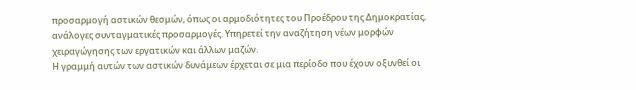προσαρμογή αστικών θεσμών, όπως οι αρμοδιότητες του Προέδρου της Δημοκρατίας, ανάλογες συνταγματικές προσαρμογές. Υπηρετεί την αναζήτηση νέων μορφών χειραγώγησης των εργατικών και άλλων μαζών.
Η γραμμή αυτών των αστικών δυνάμεων έρχεται σε μια περίοδο που έχουν οξυνθεί οι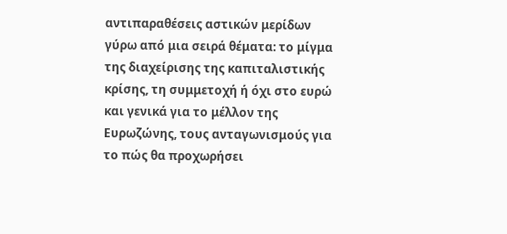αντιπαραθέσεις αστικών μερίδων γύρω από μια σειρά θέματα: το μίγμα της διαχείρισης της καπιταλιστικής κρίσης, τη συμμετοχή ή όχι στο ευρώ και γενικά για το μέλλον της Ευρωζώνης, τους ανταγωνισμούς για το πώς θα προχωρήσει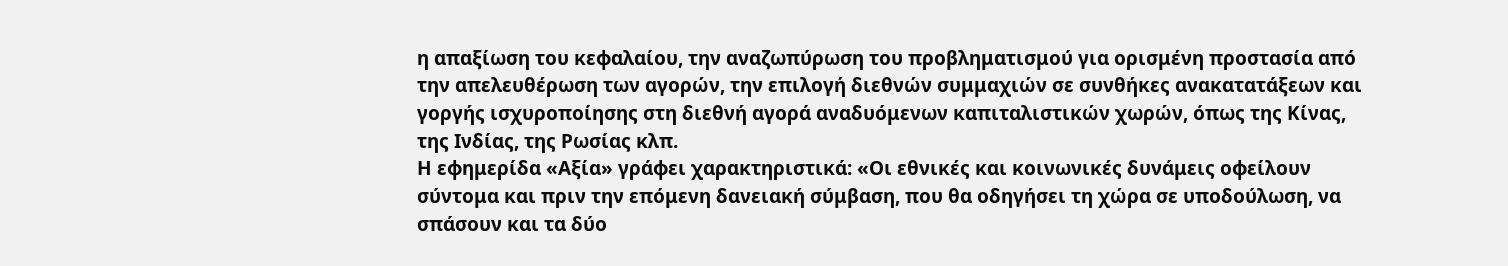η απαξίωση του κεφαλαίου, την αναζωπύρωση του προβληματισμού για ορισμένη προστασία από την απελευθέρωση των αγορών, την επιλογή διεθνών συμμαχιών σε συνθήκες ανακατατάξεων και γοργής ισχυροποίησης στη διεθνή αγορά αναδυόμενων καπιταλιστικών χωρών, όπως της Κίνας, της Ινδίας, της Ρωσίας κλπ.
Η εφημερίδα «Αξία» γράφει χαρακτηριστικά: «Οι εθνικές και κοινωνικές δυνάμεις οφείλουν σύντομα και πριν την επόμενη δανειακή σύμβαση, που θα οδηγήσει τη χώρα σε υποδούλωση, να σπάσουν και τα δύο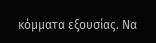κόμματα εξουσίας. Να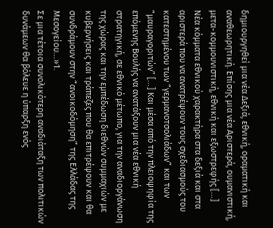δημιουργηθεί μια νέα Δεξιά, εθνική, οραματική και αναθεωρητική. Επίσης μια νέα Αριστερά, ουμανιστική, μετα-κομμουνιστική, εθνική και εξωστρεφής […]
Νέα κόμματα εθνικού χαρακτήρα στα δεξιά και στα αριστερά που να ανατρέψουν τους σχεδιασμούς του κατεστημένου των “γερμανοτσολιάδων” και των “μαυραγοριτών” […] Και μέσα από την πλειοψηφία της επόμενης Βουλής να ανατάξουν μια νέα εθνική στρατηγική, σε εθνικό μέτωπο, για την αναδιοργάνωση της χώρας και την εμπέδωση διεθνών συμμαχιών με κυβερνήσεις και τράπεζες που θα επιτρέψουν και θα συνδράμουν στην “ανοικοδόμηση” της Ελλάδας της Μεσογείου…»1.
Σε μια τέτοια συνολικότερη αναδιάταξη των πολιτικών δυνάμεων θα βόλευε η ύπαρξη ενός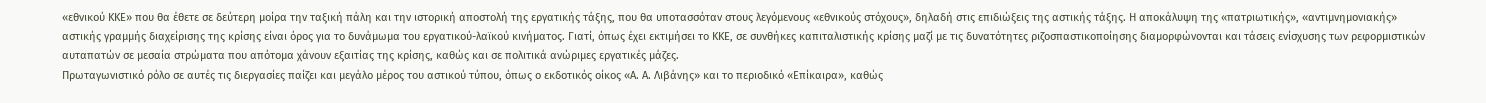«εθνικού ΚΚΕ» που θα έθετε σε δεύτερη μοίρα την ταξική πάλη και την ιστορική αποστολή της εργατικής τάξης, που θα υποτασσόταν στους λεγόμενους «εθνικούς στόχους», δηλαδή στις επιδιώξεις της αστικής τάξης. Η αποκάλυψη της «πατριωτικής», «αντιμνημονιακής» αστικής γραμμής διαχείρισης της κρίσης είναι όρος για το δυνάμωμα του εργατικού-λαϊκού κινήματος. Γιατί, όπως έχει εκτιμήσει το ΚΚΕ, σε συνθήκες καπιταλιστικής κρίσης μαζί με τις δυνατότητες ριζοσπαστικοποίησης διαμορφώνονται και τάσεις ενίσχυσης των ρεφορμιστικών αυταπατών σε μεσαία στρώματα που απότομα χάνουν εξαιτίας της κρίσης, καθώς και σε πολιτικά ανώριμες εργατικές μάζες.
Πρωταγωνιστικό ρόλο σε αυτές τις διεργασίες παίζει και μεγάλο μέρος του αστικού τύπου, όπως ο εκδοτικός οίκος «Α. Α. Λιβάνης» και το περιοδικό «Επίκαιρα», καθώς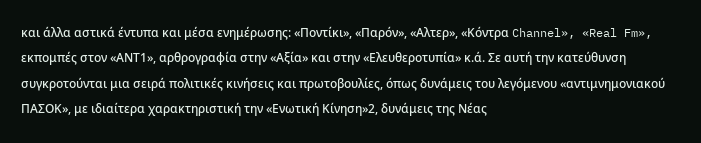και άλλα αστικά έντυπα και μέσα ενημέρωσης: «Ποντίκι», «Παρόν», «Αλτερ», «Κόντρα Channel», «Real Fm», εκπομπές στον «ΑΝΤ1», αρθρογραφία στην «Αξία» και στην «Ελευθεροτυπία» κ.ά. Σε αυτή την κατεύθυνση συγκροτούνται μια σειρά πολιτικές κινήσεις και πρωτοβουλίες, όπως δυνάμεις του λεγόμενου «αντιμνημονιακού ΠΑΣΟΚ», με ιδιαίτερα χαρακτηριστική την «Ενωτική Κίνηση»2, δυνάμεις της Νέας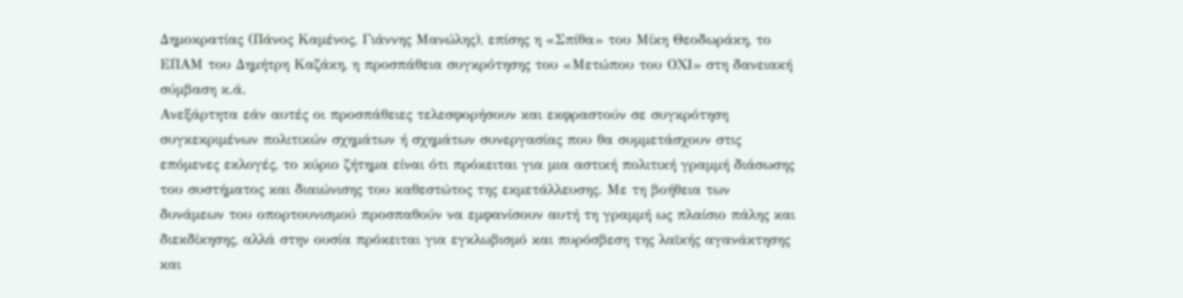Δημοκρατίας (Πάνος Καμένος, Γιάννης Μανώλης), επίσης η «Σπίθα» του Μίκη Θεοδωράκη, το ΕΠΑΜ του Δημήτρη Καζάκη, η προσπάθεια συγκρότησης του «Μετώπου του ΟΧΙ» στη δανειακή σύμβαση κ.ά.
Ανεξάρτητα εάν αυτές οι προσπάθειες τελεσφορήσουν και εκφραστούν σε συγκρότηση συγκεκριμένων πολιτικών σχημάτων ή σχημάτων συνεργασίας που θα συμμετάσχουν στις επόμενες εκλογές, το κύριο ζήτημα είναι ότι πρόκειται για μια αστική πολιτική γραμμή διάσωσης του συστήματος και διαιώνισης του καθεστώτος της εκμετάλλευσης. Με τη βοήθεια των δυνάμεων του οπορτουνισμού προσπαθούν να εμφανίσουν αυτή τη γραμμή ως πλαίσιο πάλης και διεκδίκησης, αλλά στην ουσία πρόκειται για εγκλωβισμό και πυρόσβεση της λαϊκής αγανάκτησης και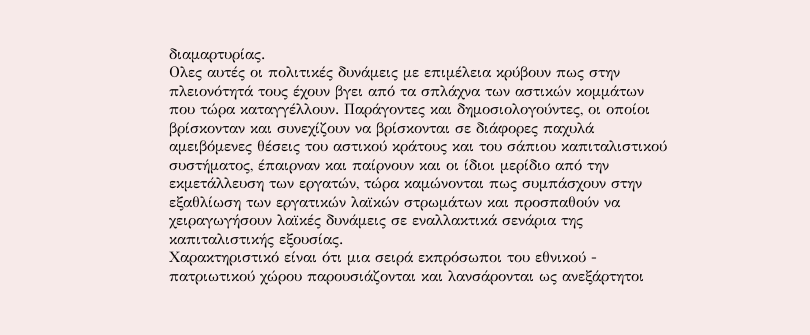διαμαρτυρίας.
Ολες αυτές οι πολιτικές δυνάμεις με επιμέλεια κρύβουν πως στην πλειονότητά τους έχουν βγει από τα σπλάχνα των αστικών κομμάτων που τώρα καταγγέλλουν. Παράγοντες και δημοσιολογούντες, οι οποίοι βρίσκονταν και συνεχίζουν να βρίσκονται σε διάφορες παχυλά αμειβόμενες θέσεις του αστικού κράτους και του σάπιου καπιταλιστικού συστήματος, έπαιρναν και παίρνουν και οι ίδιοι μερίδιο από την εκμετάλλευση των εργατών, τώρα καμώνονται πως συμπάσχουν στην εξαθλίωση των εργατικών λαϊκών στρωμάτων και προσπαθούν να χειραγωγήσουν λαϊκές δυνάμεις σε εναλλακτικά σενάρια της καπιταλιστικής εξουσίας.
Χαρακτηριστικό είναι ότι μια σειρά εκπρόσωποι του εθνικού - πατριωτικού χώρου παρουσιάζονται και λανσάρονται ως ανεξάρτητοι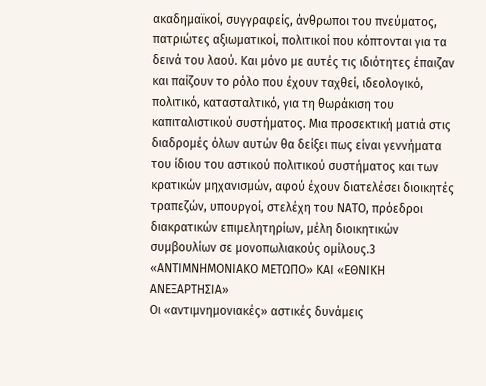ακαδημαϊκοί, συγγραφείς, άνθρωποι του πνεύματος, πατριώτες αξιωματικοί, πολιτικοί που κόπτονται για τα δεινά του λαού. Και μόνο με αυτές τις ιδιότητες έπαιζαν και παίζουν το ρόλο που έχουν ταχθεί, ιδεολογικό, πολιτικό, κατασταλτικό, για τη θωράκιση του καπιταλιστικού συστήματος. Μια προσεκτική ματιά στις διαδρομές όλων αυτών θα δείξει πως είναι γεννήματα του ίδιου του αστικού πολιτικού συστήματος και των κρατικών μηχανισμών, αφού έχουν διατελέσει διοικητές τραπεζών, υπουργοί, στελέχη του ΝΑΤΟ, πρόεδροι διακρατικών επιμελητηρίων, μέλη διοικητικών συμβουλίων σε μονοπωλιακούς ομίλους.3
«ΑΝΤΙΜΝΗΜΟΝΙΑΚΟ ΜΕΤΩΠΟ» ΚΑΙ «ΕΘΝΙΚΗ ΑΝΕΞΑΡΤΗΣΙΑ»
Οι «αντιμνημονιακές» αστικές δυνάμεις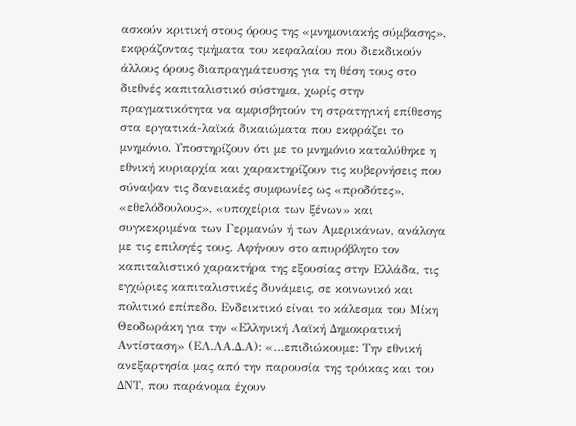ασκούν κριτική στους όρους της «μνημονιακής σύμβασης», εκφράζοντας τμήματα του κεφαλαίου που διεκδικούν άλλους όρους διαπραγμάτευσης για τη θέση τους στο διεθνές καπιταλιστικό σύστημα, χωρίς στην πραγματικότητα να αμφισβητούν τη στρατηγική επίθεσης στα εργατικά-λαϊκά δικαιώματα που εκφράζει το μνημόνιο. Υποστηρίζουν ότι με το μνημόνιο καταλύθηκε η εθνική κυριαρχία και χαρακτηρίζουν τις κυβερνήσεις που σύναψαν τις δανειακές συμφωνίες ως «προδότες», «εθελόδουλους», «υποχείρια των ξένων» και συγκεκριμένα των Γερμανών ή των Αμερικάνων, ανάλογα με τις επιλογές τους. Αφήνουν στο απυρόβλητο τον καπιταλιστικό χαρακτήρα της εξουσίας στην Ελλάδα, τις εγχώριες καπιταλιστικές δυνάμεις, σε κοινωνικό και πολιτικό επίπεδο. Ενδεικτικό είναι το κάλεσμα του Μίκη Θεοδωράκη για την «Ελληνική Λαϊκή Δημοκρατική Αντίσταση» (ΕΛ.ΛΑ.Δ.Α): «…επιδιώκουμε: Την εθνική ανεξαρτησία μας από την παρουσία της τρόικας και του ΔΝΤ, που παράνομα έχουν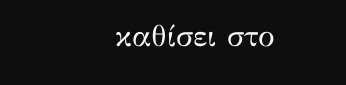καθίσει στο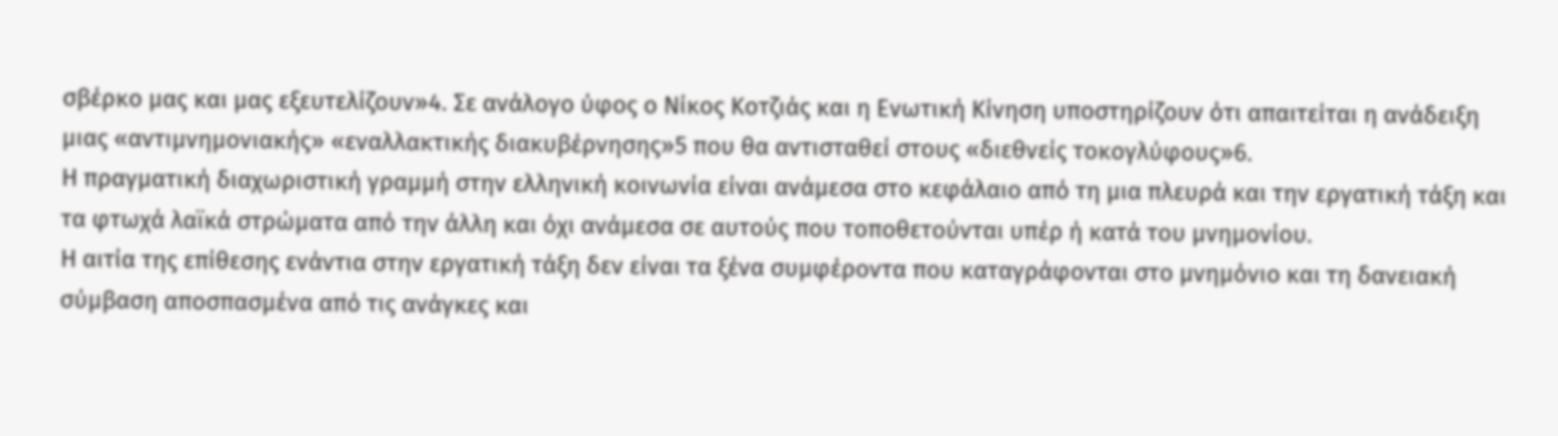σβέρκο μας και μας εξευτελίζουν»4. Σε ανάλογο ύφος ο Νίκος Κοτζιάς και η Ενωτική Κίνηση υποστηρίζουν ότι απαιτείται η ανάδειξη μιας «αντιμνημονιακής» «εναλλακτικής διακυβέρνησης»5 που θα αντισταθεί στους «διεθνείς τοκογλύφους»6.
Η πραγματική διαχωριστική γραμμή στην ελληνική κοινωνία είναι ανάμεσα στο κεφάλαιο από τη μια πλευρά και την εργατική τάξη και τα φτωχά λαϊκά στρώματα από την άλλη και όχι ανάμεσα σε αυτούς που τοποθετούνται υπέρ ή κατά του μνημονίου.
Η αιτία της επίθεσης ενάντια στην εργατική τάξη δεν είναι τα ξένα συμφέροντα που καταγράφονται στο μνημόνιο και τη δανειακή σύμβαση αποσπασμένα από τις ανάγκες και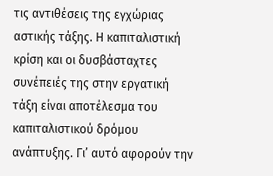τις αντιθέσεις της εγχώριας αστικής τάξης. Η καπιταλιστική κρίση και οι δυσβάσταχτες συνέπειές της στην εργατική τάξη είναι αποτέλεσμα του καπιταλιστικού δρόμου ανάπτυξης. Γι’ αυτό αφορούν την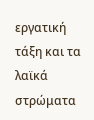εργατική τάξη και τα λαϊκά στρώματα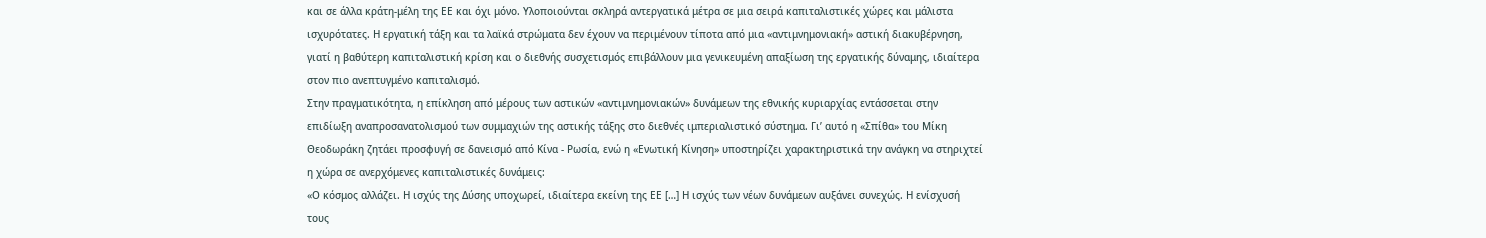και σε άλλα κράτη-μέλη της ΕΕ και όχι μόνο. Υλοποιούνται σκληρά αντεργατικά μέτρα σε μια σειρά καπιταλιστικές χώρες και μάλιστα ισχυρότατες. Η εργατική τάξη και τα λαϊκά στρώματα δεν έχουν να περιμένουν τίποτα από μια «αντιμνημονιακή» αστική διακυβέρνηση, γιατί η βαθύτερη καπιταλιστική κρίση και ο διεθνής συσχετισμός επιβάλλουν μια γενικευμένη απαξίωση της εργατικής δύναμης, ιδιαίτερα στον πιο ανεπτυγμένο καπιταλισμό.
Στην πραγματικότητα, η επίκληση από μέρους των αστικών «αντιμνημονιακών» δυνάμεων της εθνικής κυριαρχίας εντάσσεται στην επιδίωξη αναπροσανατολισμού των συμμαχιών της αστικής τάξης στο διεθνές ιμπεριαλιστικό σύστημα. Γι’ αυτό η «Σπίθα» του Μίκη Θεοδωράκη ζητάει προσφυγή σε δανεισμό από Κίνα - Ρωσία, ενώ η «Ενωτική Κίνηση» υποστηρίζει χαρακτηριστικά την ανάγκη να στηριχτεί η χώρα σε ανερχόμενες καπιταλιστικές δυνάμεις:
«Ο κόσμος αλλάζει. Η ισχύς της Δύσης υποχωρεί, ιδιαίτερα εκείνη της ΕΕ […] Η ισχύς των νέων δυνάμεων αυξάνει συνεχώς. Η ενίσχυσή τους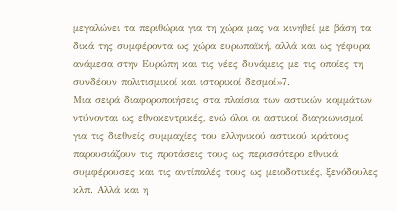μεγαλώνει τα περιθώρια για τη χώρα μας να κινηθεί με βάση τα δικά της συμφέροντα ως χώρα ευρωπαϊκή, αλλά και ως γέφυρα ανάμεσα στην Ευρώπη και τις νέες δυνάμεις με τις οποίες τη συνδέουν πολιτισμικοί και ιστορικοί δεσμοί»7.
Μια σειρά διαφοροποιήσεις στα πλαίσια των αστικών κομμάτων ντύνονται ως εθνοκεντρικές, ενώ όλοι οι αστικοί διαγκωνισμοί για τις διεθνείς συμμαχίες του ελληνικού αστικού κράτους παρουσιάζουν τις προτάσεις τους ως περισσότερο εθνικά συμφέρουσες και τις αντίπαλές τους ως μειοδοτικές, ξενόδουλες κλπ. Αλλά και η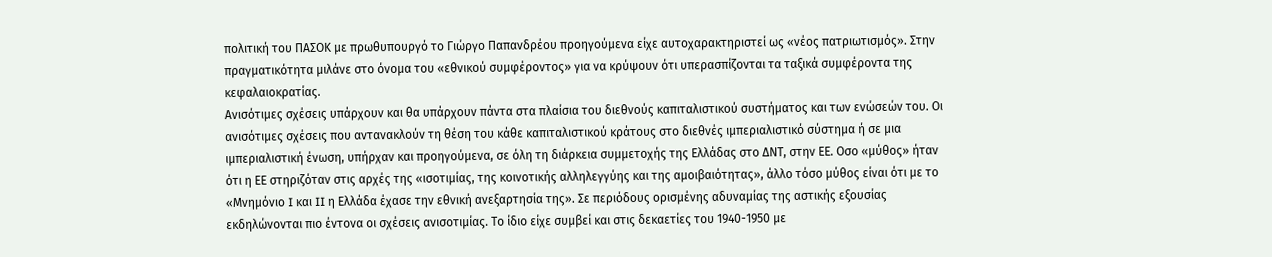πολιτική του ΠΑΣΟΚ με πρωθυπουργό το Γιώργο Παπανδρέου προηγούμενα είχε αυτοχαρακτηριστεί ως «νέος πατριωτισμός». Στην πραγματικότητα μιλάνε στο όνομα του «εθνικού συμφέροντος» για να κρύψουν ότι υπερασπίζονται τα ταξικά συμφέροντα της κεφαλαιοκρατίας.
Ανισότιμες σχέσεις υπάρχουν και θα υπάρχουν πάντα στα πλαίσια του διεθνούς καπιταλιστικού συστήματος και των ενώσεών του. Οι ανισότιμες σχέσεις που αντανακλούν τη θέση του κάθε καπιταλιστικού κράτους στο διεθνές ιμπεριαλιστικό σύστημα ή σε μια ιμπεριαλιστική ένωση, υπήρχαν και προηγούμενα, σε όλη τη διάρκεια συμμετοχής της Ελλάδας στο ΔΝΤ, στην ΕΕ. Οσο «μύθος» ήταν ότι η ΕΕ στηριζόταν στις αρχές της «ισοτιμίας, της κοινοτικής αλληλεγγύης και της αμοιβαιότητας», άλλο τόσο μύθος είναι ότι με το «Μνημόνιο I και II η Ελλάδα έχασε την εθνική ανεξαρτησία της». Σε περιόδους ορισμένης αδυναμίας της αστικής εξουσίας εκδηλώνονται πιο έντονα οι σχέσεις ανισοτιμίας. Το ίδιο είχε συμβεί και στις δεκαετίες του 1940-1950 με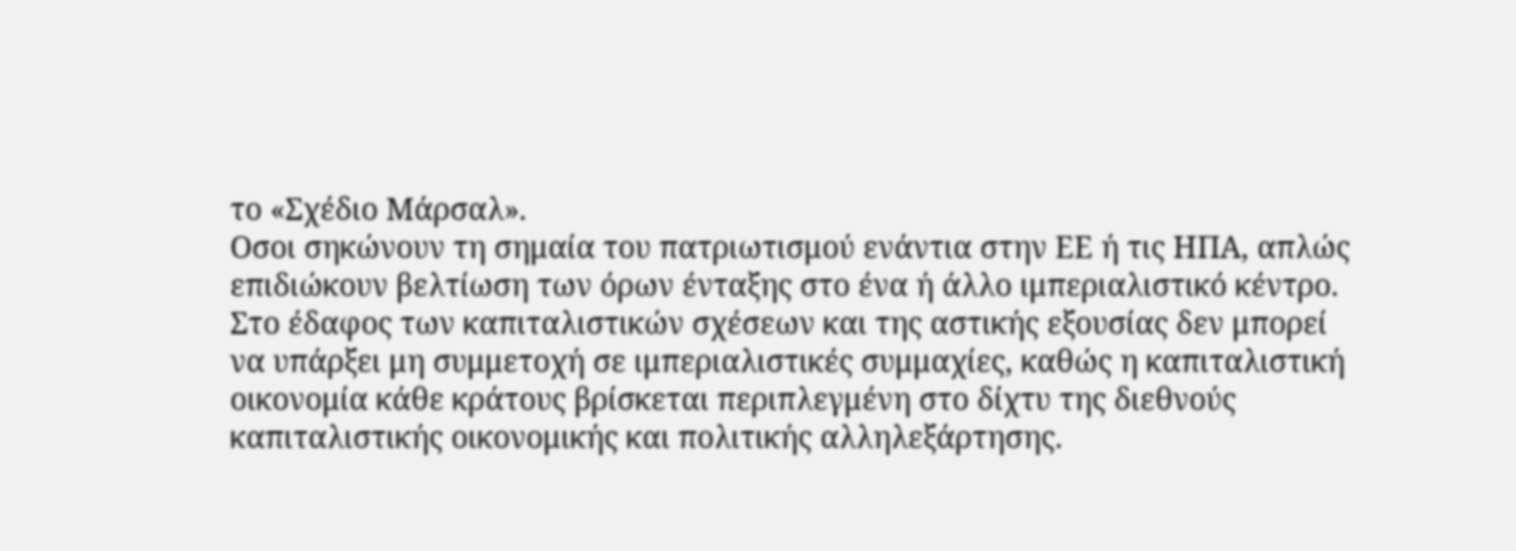το «Σχέδιο Μάρσαλ».
Οσοι σηκώνουν τη σημαία του πατριωτισμού ενάντια στην ΕΕ ή τις ΗΠΑ, απλώς επιδιώκουν βελτίωση των όρων ένταξης στο ένα ή άλλο ιμπεριαλιστικό κέντρο.
Στο έδαφος των καπιταλιστικών σχέσεων και της αστικής εξουσίας δεν μπορεί να υπάρξει μη συμμετοχή σε ιμπεριαλιστικές συμμαχίες, καθώς η καπιταλιστική οικονομία κάθε κράτους βρίσκεται περιπλεγμένη στο δίχτυ της διεθνούς καπιταλιστικής οικονομικής και πολιτικής αλληλεξάρτησης.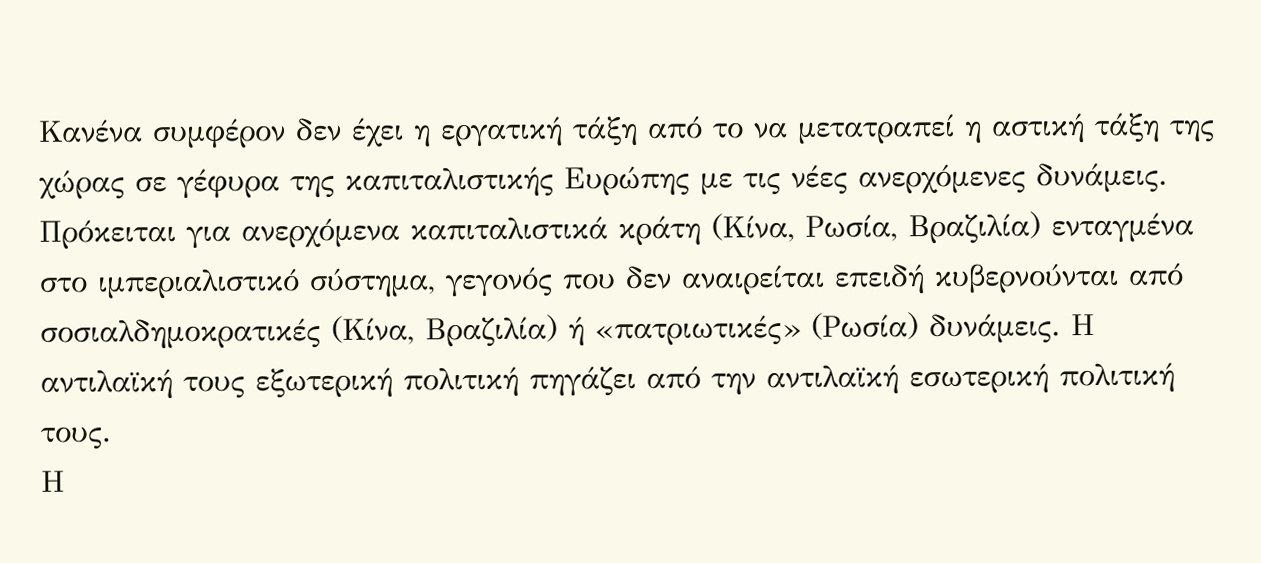Κανένα συμφέρον δεν έχει η εργατική τάξη από το να μετατραπεί η αστική τάξη της χώρας σε γέφυρα της καπιταλιστικής Ευρώπης με τις νέες ανερχόμενες δυνάμεις. Πρόκειται για ανερχόμενα καπιταλιστικά κράτη (Κίνα, Ρωσία, Βραζιλία) ενταγμένα στο ιμπεριαλιστικό σύστημα, γεγονός που δεν αναιρείται επειδή κυβερνούνται από σοσιαλδημοκρατικές (Κίνα, Βραζιλία) ή «πατριωτικές» (Ρωσία) δυνάμεις. Η αντιλαϊκή τους εξωτερική πολιτική πηγάζει από την αντιλαϊκή εσωτερική πολιτική τους.
Η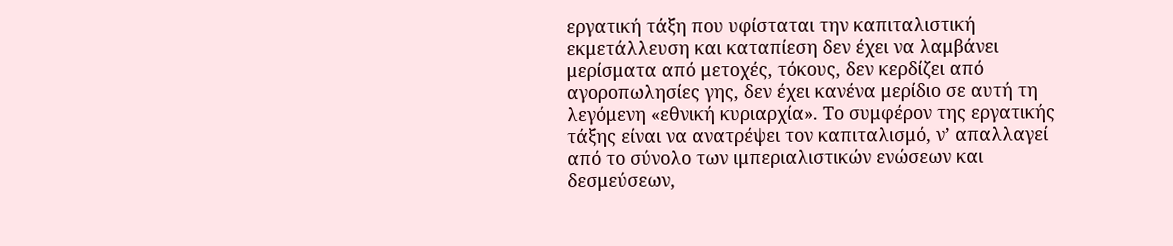εργατική τάξη που υφίσταται την καπιταλιστική εκμετάλλευση και καταπίεση δεν έχει να λαμβάνει μερίσματα από μετοχές, τόκους, δεν κερδίζει από αγοροπωλησίες γης, δεν έχει κανένα μερίδιο σε αυτή τη λεγόμενη «εθνική κυριαρχία». Το συμφέρον της εργατικής τάξης είναι να ανατρέψει τον καπιταλισμό, ν’ απαλλαγεί από το σύνολο των ιμπεριαλιστικών ενώσεων και δεσμεύσεων,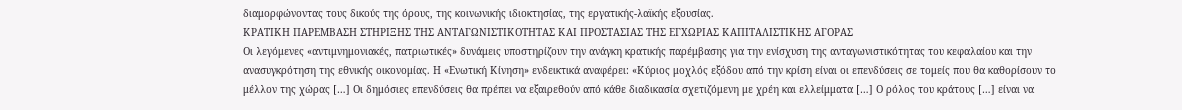διαμορφώνοντας τους δικούς της όρους, της κοινωνικής ιδιοκτησίας, της εργατικής-λαϊκής εξουσίας.
ΚΡΑΤΙΚΗ ΠΑΡΕΜΒΑΣΗ ΣΤΗΡΙΞΗΣ ΤΗΣ ΑΝΤΑΓΩΝΙΣΤΙΚΟΤΗΤΑΣ ΚΑΙ ΠΡΟΣΤΑΣΙΑΣ ΤΗΣ ΕΓΧΩΡΙΑΣ ΚΑΠΙΤΑΛΙΣΤΙΚΗΣ ΑΓΟΡΑΣ
Οι λεγόμενες «αντιμνημονιακές, πατριωτικές» δυνάμεις υποστηρίζουν την ανάγκη κρατικής παρέμβασης για την ενίσχυση της ανταγωνιστικότητας του κεφαλαίου και την ανασυγκρότηση της εθνικής οικονομίας. Η «Ενωτική Κίνηση» ενδεικτικά αναφέρει: «Κύριος μοχλός εξόδου από την κρίση είναι οι επενδύσεις σε τομείς που θα καθορίσουν το μέλλον της χώρας […] Οι δημόσιες επενδύσεις θα πρέπει να εξαιρεθούν από κάθε διαδικασία σχετιζόμενη με χρέη και ελλείμματα […] Ο ρόλος του κράτους […] είναι να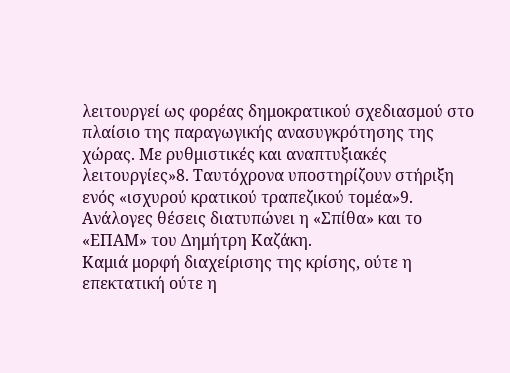λειτουργεί ως φορέας δημοκρατικού σχεδιασμού στο πλαίσιο της παραγωγικής ανασυγκρότησης της χώρας. Με ρυθμιστικές και αναπτυξιακές λειτουργίες»8. Ταυτόχρονα υποστηρίζουν στήριξη ενός «ισχυρού κρατικού τραπεζικού τομέα»9. Ανάλογες θέσεις διατυπώνει η «Σπίθα» και το «ΕΠΑΜ» του Δημήτρη Καζάκη.
Καμιά μορφή διαχείρισης της κρίσης, ούτε η επεκτατική ούτε η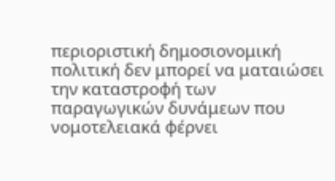περιοριστική δημοσιονομική πολιτική δεν μπορεί να ματαιώσει την καταστροφή των παραγωγικών δυνάμεων που νομοτελειακά φέρνει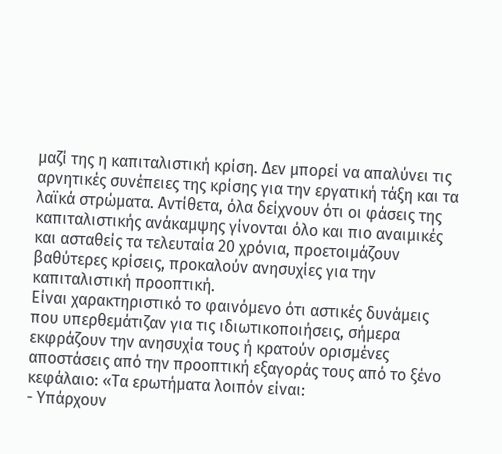μαζί της η καπιταλιστική κρίση. Δεν μπορεί να απαλύνει τις αρνητικές συνέπειες της κρίσης για την εργατική τάξη και τα λαϊκά στρώματα. Αντίθετα, όλα δείχνουν ότι οι φάσεις της καπιταλιστικής ανάκαμψης γίνονται όλο και πιο αναιμικές και ασταθείς τα τελευταία 20 χρόνια, προετοιμάζουν βαθύτερες κρίσεις, προκαλούν ανησυχίες για την καπιταλιστική προοπτική.
Είναι χαρακτηριστικό το φαινόμενο ότι αστικές δυνάμεις που υπερθεμάτιζαν για τις ιδιωτικοποιήσεις, σήμερα εκφράζουν την ανησυχία τους ή κρατούν ορισμένες αποστάσεις από την προοπτική εξαγοράς τους από το ξένο κεφάλαιο: «Τα ερωτήματα λοιπόν είναι:
- Υπάρχουν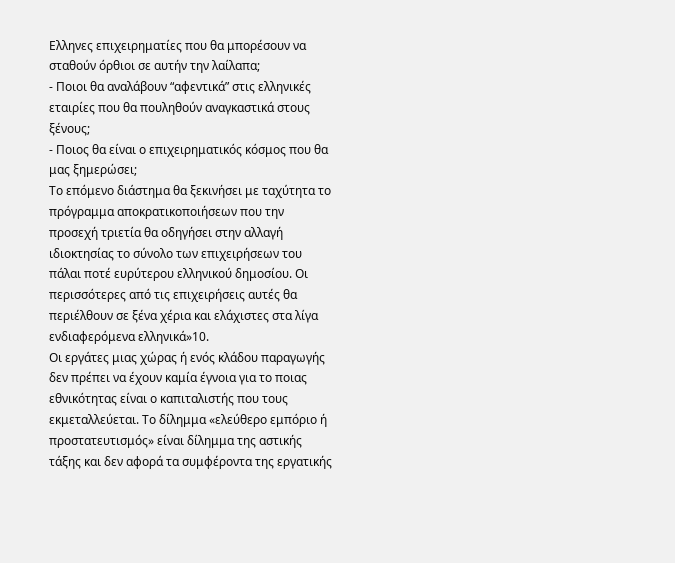Ελληνες επιχειρηματίες που θα μπορέσουν να σταθούν όρθιοι σε αυτήν την λαίλαπα;
- Ποιοι θα αναλάβουν “αφεντικά” στις ελληνικές εταιρίες που θα πουληθούν αναγκαστικά στους ξένους;
- Ποιος θα είναι ο επιχειρηματικός κόσμος που θα μας ξημερώσει;
Το επόμενο διάστημα θα ξεκινήσει με ταχύτητα το πρόγραμμα αποκρατικοποιήσεων που την προσεχή τριετία θα οδηγήσει στην αλλαγή ιδιοκτησίας το σύνολο των επιχειρήσεων του πάλαι ποτέ ευρύτερου ελληνικού δημοσίου. Οι περισσότερες από τις επιχειρήσεις αυτές θα περιέλθουν σε ξένα χέρια και ελάχιστες στα λίγα ενδιαφερόμενα ελληνικά»10.
Οι εργάτες μιας χώρας ή ενός κλάδου παραγωγής δεν πρέπει να έχουν καμία έγνοια για το ποιας εθνικότητας είναι ο καπιταλιστής που τους εκμεταλλεύεται. Το δίλημμα «ελεύθερο εμπόριο ή προστατευτισμός» είναι δίλημμα της αστικής τάξης και δεν αφορά τα συμφέροντα της εργατικής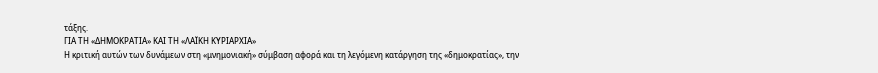τάξης.
ΓΙΑ ΤΗ «ΔΗΜΟΚΡΑΤΙΑ» ΚΑΙ ΤΗ «ΛΑΪΚΗ ΚΥΡΙΑΡΧΙΑ»
Η κριτική αυτών των δυνάμεων στη «μνημονιακή» σύμβαση αφορά και τη λεγόμενη κατάργηση της «δημοκρατίας», την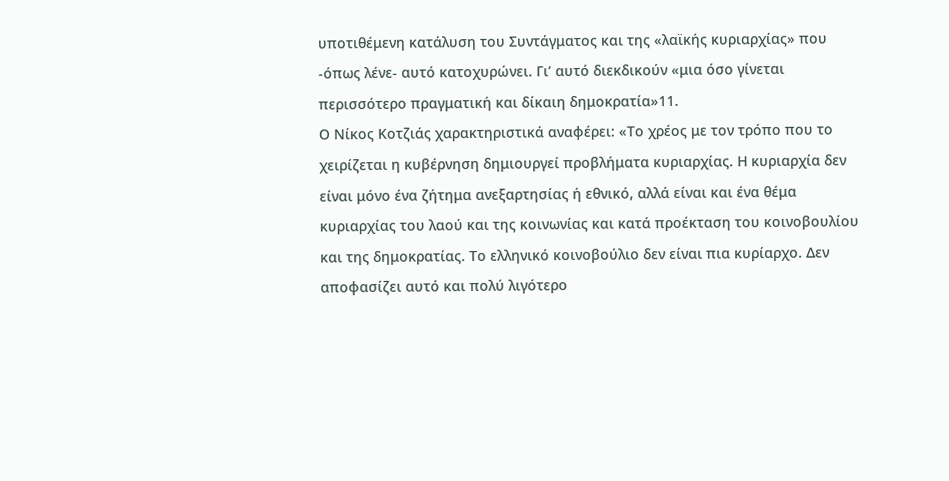υποτιθέμενη κατάλυση του Συντάγματος και της «λαϊκής κυριαρχίας» που -όπως λένε- αυτό κατοχυρώνει. Γι’ αυτό διεκδικούν «μια όσο γίνεται περισσότερο πραγματική και δίκαιη δημοκρατία»11.
Ο Νίκος Κοτζιάς χαρακτηριστικά αναφέρει: «Το χρέος με τον τρόπο που το χειρίζεται η κυβέρνηση δημιουργεί προβλήματα κυριαρχίας. Η κυριαρχία δεν είναι μόνο ένα ζήτημα ανεξαρτησίας ή εθνικό, αλλά είναι και ένα θέμα κυριαρχίας του λαού και της κοινωνίας και κατά προέκταση του κοινοβουλίου και της δημοκρατίας. Το ελληνικό κοινοβούλιο δεν είναι πια κυρίαρχο. Δεν αποφασίζει αυτό και πολύ λιγότερο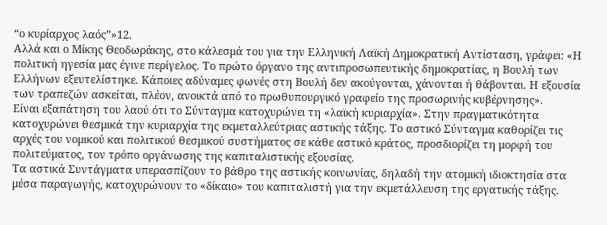“ο κυρίαρχος λαός”»12.
Αλλά και ο Μίκης Θεοδωράκης, στο κάλεσμά του για την Ελληνική Λαϊκή Δημοκρατική Αντίσταση, γράφει: «Η πολιτική ηγεσία μας έγινε περίγελος. Το πρώτο όργανο της αντιπροσωπευτικής δημοκρατίας, η Βουλή των Ελλήνων εξευτελίστηκε. Κάποιες αδύναμες φωνές στη Βουλή δεν ακούγονται, χάνονται ή θάβονται. Η εξουσία των τραπεζών ασκείται, πλέον, ανοικτά από το πρωθυπουργικό γραφείο της προσωρινής κυβέρνησης».
Είναι εξαπάτηση του λαού ότι το Σύνταγμα κατοχυρώνει τη «λαϊκή κυριαρχία». Στην πραγματικότητα κατοχυρώνει θεσμικά την κυριαρχία της εκμεταλλεύτριας αστικής τάξης. Το αστικό Σύνταγμα καθορίζει τις αρχές του νομικού και πολιτικού θεσμικού συστήματος σε κάθε αστικό κράτος, προσδιορίζει τη μορφή του πολιτεύματος, τον τρόπο οργάνωσης της καπιταλιστικής εξουσίας.
Τα αστικά Συντάγματα υπερασπίζουν το βάθρο της αστικής κοινωνίας, δηλαδή την ατομική ιδιοκτησία στα μέσα παραγωγής, κατοχυρώνουν το «δίκαιο» του καπιταλιστή για την εκμετάλλευση της εργατικής τάξης.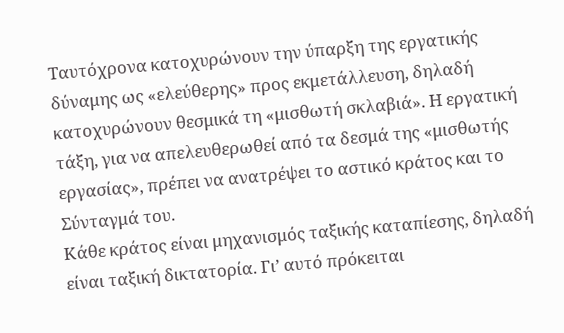Ταυτόχρονα κατοχυρώνουν την ύπαρξη της εργατικής δύναμης ως «ελεύθερης» προς εκμετάλλευση, δηλαδή κατοχυρώνουν θεσμικά τη «μισθωτή σκλαβιά». Η εργατική τάξη, για να απελευθερωθεί από τα δεσμά της «μισθωτής εργασίας», πρέπει να ανατρέψει το αστικό κράτος και το Σύνταγμά του.
Κάθε κράτος είναι μηχανισμός ταξικής καταπίεσης, δηλαδή είναι ταξική δικτατορία. Γι’ αυτό πρόκειται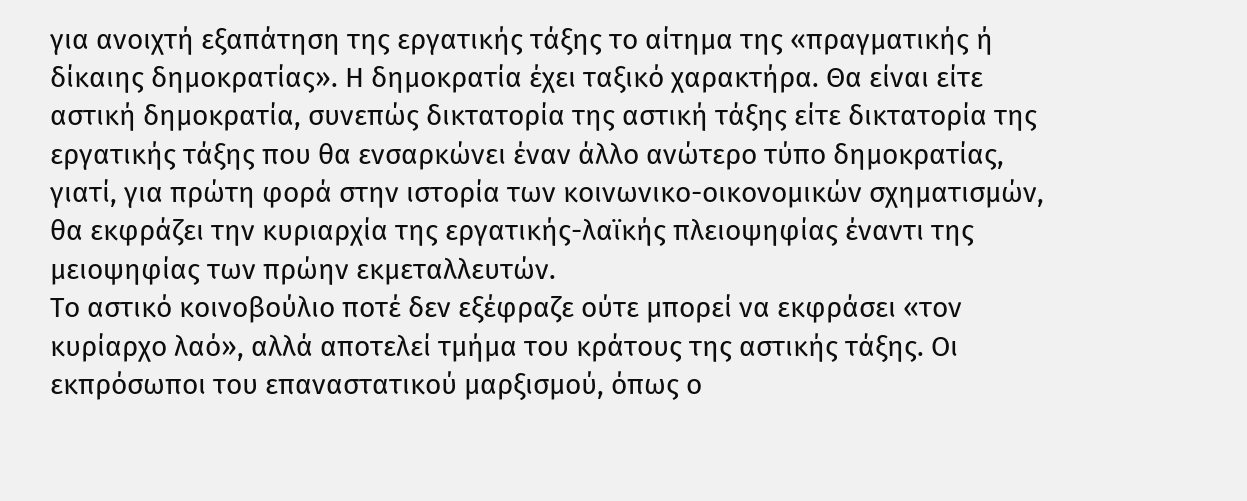για ανοιχτή εξαπάτηση της εργατικής τάξης το αίτημα της «πραγματικής ή δίκαιης δημοκρατίας». Η δημοκρατία έχει ταξικό χαρακτήρα. Θα είναι είτε αστική δημοκρατία, συνεπώς δικτατορία της αστική τάξης είτε δικτατορία της εργατικής τάξης που θα ενσαρκώνει έναν άλλο ανώτερο τύπο δημοκρατίας, γιατί, για πρώτη φορά στην ιστορία των κοινωνικο-οικονομικών σχηματισμών, θα εκφράζει την κυριαρχία της εργατικής-λαϊκής πλειοψηφίας έναντι της μειοψηφίας των πρώην εκμεταλλευτών.
Το αστικό κοινοβούλιο ποτέ δεν εξέφραζε ούτε μπορεί να εκφράσει «τον κυρίαρχο λαό», αλλά αποτελεί τμήμα του κράτους της αστικής τάξης. Οι εκπρόσωποι του επαναστατικού μαρξισμού, όπως ο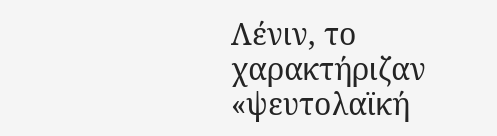Λένιν, το χαρακτήριζαν «ψευτολαϊκή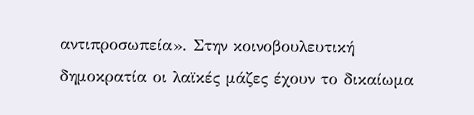αντιπροσωπεία». Στην κοινοβουλευτική δημοκρατία οι λαϊκές μάζες έχουν το δικαίωμα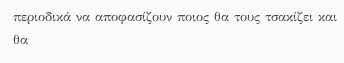περιοδικά να αποφασίζουν ποιος θα τους τσακίζει και θα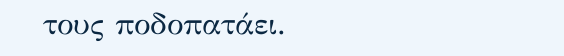τους ποδοπατάει.